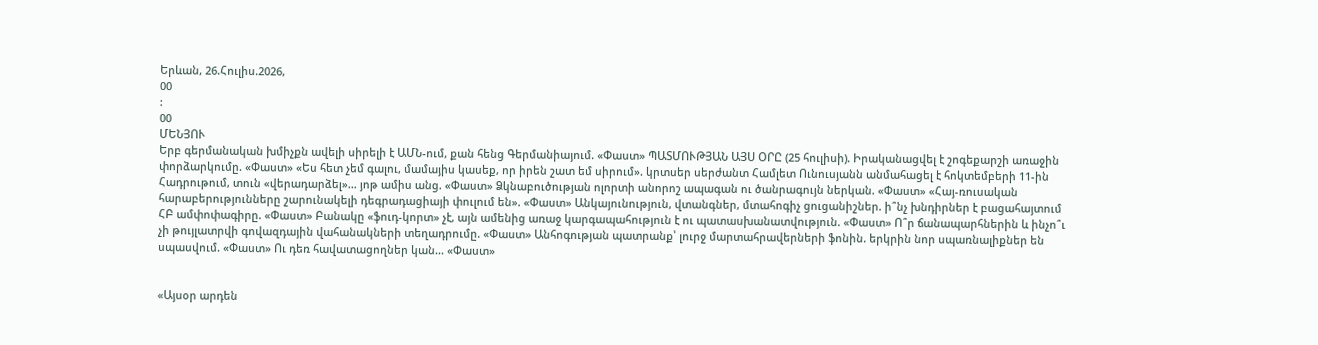Երևան, 26.Հուլիս.2026,
00
:
00
ՄԵՆՅՈՒ
Երբ գերմանական խմիչքն ավելի սիրելի է ԱՄՆ-ում, քան հենց Գերմանիայում. «Փաստ» ՊԱՏՄՈՒԹՅԱՆ ԱՅՍ ՕՐԸ (25 հուլիսի). Իրականացվել է շոգեքարշի առաջին փորձարկումը. «Փաստ» «Ես հետ չեմ գալու, մամայիս կասեք, որ իրեն շատ եմ սիրում». կրտսեր սերժանտ Համլետ Ունուսյանն անմահացել է հոկտեմբերի 11-ին Հադրութում, տուն «վերադարձել»... յոթ ամիս անց. «Փաստ» Ձկնաբուծության ոլորտի անորոշ ապագան ու ծանրագույն ներկան. «Փաստ» «Հայ-ռուսական հարաբերությունները շարունակելի դեգրադացիայի փուլում են». «Փաստ» Անկայունություն, վտանգներ, մտահոգիչ ցուցանիշներ. ի՞նչ խնդիրներ է բացահայտում ՀԲ ամփոփագիրը. «Փաստ» Բանակը «ֆուդ-կորտ» չէ, այն ամենից առաջ կարգապահություն է ու պատասխանատվություն. «Փաստ» Ո՞ր ճանապարհներին և ինչո՞ւ չի թույլատրվի գովազդային վահանակների տեղադրումը. «Փաստ» Անհոգության պատրանք՝ լուրջ մարտահրավերների ֆոնին. երկրին նոր սպառնալիքներ են սպասվում. «Փաստ» Ու դեռ հավատացողներ կան... «Փաստ»


«Այսօր արդեն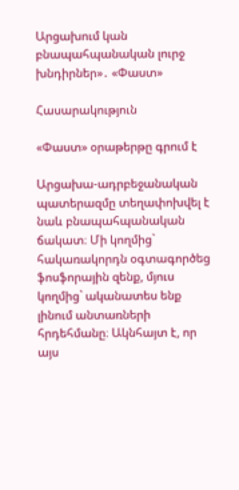Արցախում կան բնապահպանական լուրջ խնդիրներ»․ «Փաստ»

Հասարակություն

«Փաստ» օրաթերթը գրում է

Արցախա-ադրբեջանական պատերազմը տեղափոխվել է նաև բնապահպանական ճակատ։ Մի կողմից` հակառակորդն օգտագործեց ֆոսֆորային զենք, մյուս կողմից` ականատես ենք լինում անտառների հրդեհմանը։ Ակնհայտ է, որ այս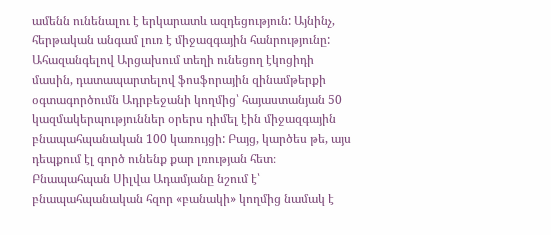ամենն ունենալու է երկարատև ազդեցություն: Այնինչ, հերթական անգամ լուռ է միջազգային հանրությունը: Ահազանգելով Արցախում տեղի ունեցող էկոցիդի մասին, դատապարտելով ֆոսֆորային զինամթերքի օգտագործումն Ադրբեջանի կողմից՝ հայաստանյան 50 կազմակերպություններ օրերս դիմել էին միջազգային բնապահպանական 100 կառույցի: Բայց, կարծես թե, այս դեպքում էլ գործ ունենք քար լռության հետ։ Բնապահպան Սիլվա Ադամյանը նշում է՝ բնապահպանական հզոր «բանակի» կողմից նամակ է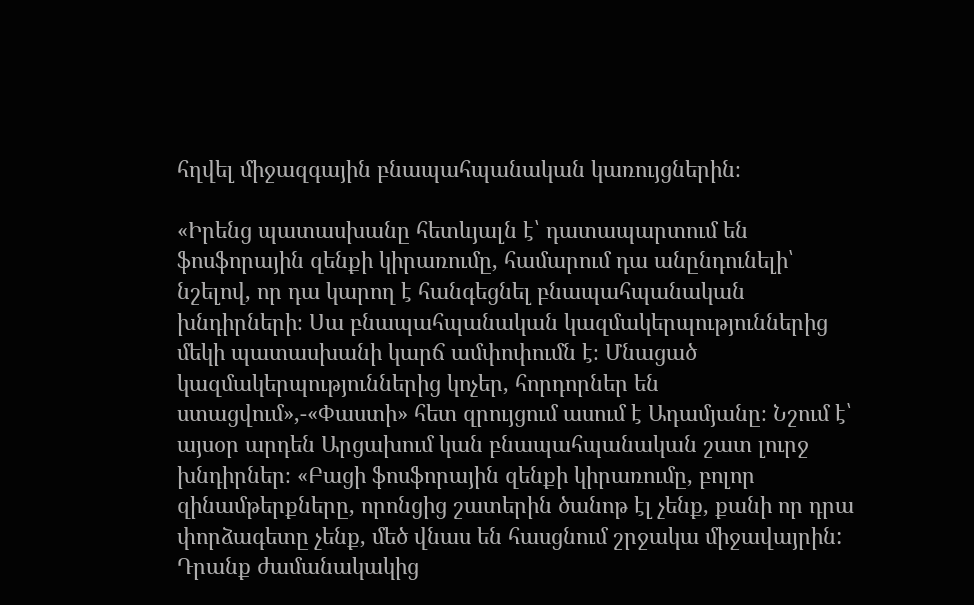հղվել միջազգային բնապահպանական կառույցներին։

«Իրենց պատասխանը հետևյալն է՝ դատապարտում են ֆոսֆորային զենքի կիրառումը, համարում դա անընդունելի՝ նշելով, որ դա կարող է հանգեցնել բնապահպանական խնդիրների։ Սա բնապահպանական կազմակերպություններից մեկի պատասխանի կարճ ամփոփումն է։ Մնացած կազմակերպություններից կոչեր, հորդորներ են ստացվում»,-«Փաստի» հետ զրույցում ասում է Ադամյանը։ Նշում է՝ այսօր արդեն Արցախում կան բնապահպանական շատ լուրջ խնդիրներ։ «Բացի ֆոսֆորային զենքի կիրառումը, բոլոր զինամթերքները, որոնցից շատերին ծանոթ էլ չենք, քանի որ դրա փորձագետը չենք, մեծ վնաս են հասցնում շրջակա միջավայրին: Դրանք ժամանակակից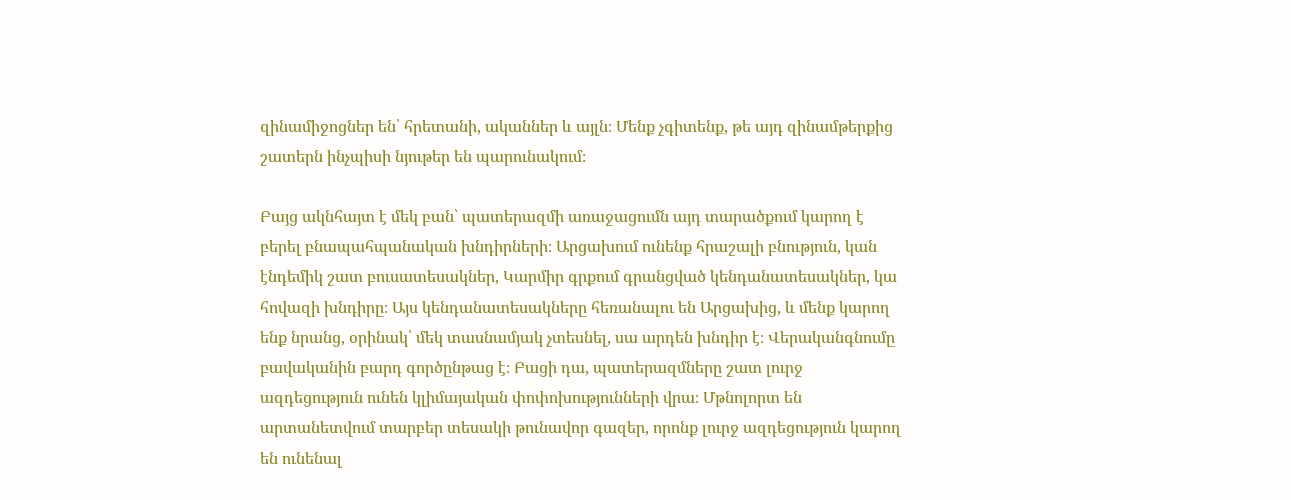զինամիջոցներ են՝ հրետանի, ականներ և այլն։ Մենք չգիտենք, թե այդ զինամթերքից շատերն ինչպիսի նյութեր են պարունակում։

Բայց ակնհայտ է մեկ բան՝ պատերազմի առաջացումն այդ տարածքում կարող է բերել բնապահպանական խնդիրների։ Արցախում ունենք հրաշալի բնություն, կան էնդեմիկ շատ բուսատեսակներ, Կարմիր գրքում գրանցված կենդանատեսակներ, կա հովազի խնդիրը։ Այս կենդանատեսակները հեռանալու են Արցախից, և մենք կարող ենք նրանց, օրինակ՝ մեկ տասնամյակ չտեսնել, սա արդեն խնդիր է։ Վերականգնումը բավականին բարդ գործընթաց է։ Բացի դա, պատերազմները շատ լուրջ ազդեցություն ունեն կլիմայական փոփոխությունների վրա։ Մթնոլորտ են արտանետվում տարբեր տեսակի թունավոր գազեր, որոնք լուրջ ազդեցություն կարող են ունենալ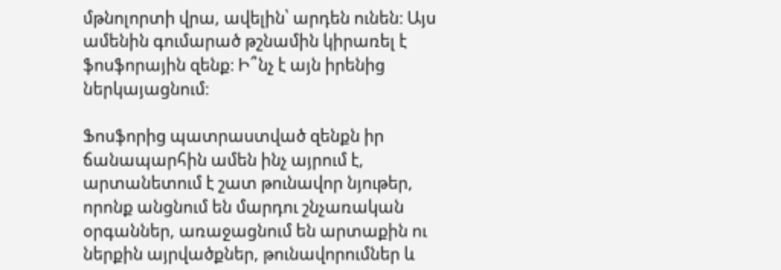մթնոլորտի վրա, ավելին՝ արդեն ունեն։ Այս ամենին գումարած թշնամին կիրառել է ֆոսֆորային զենք։ Ի՞նչ է այն իրենից ներկայացնում։

Ֆոսֆորից պատրաստված զենքն իր ճանապարհին ամեն ինչ այրում է, արտանետում է շատ թունավոր նյութեր, որոնք անցնում են մարդու շնչառական օրգաններ, առաջացնում են արտաքին ու ներքին այրվածքներ, թունավորումներ և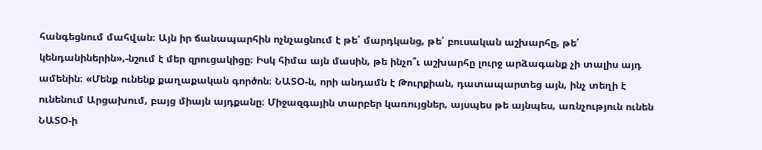հանգեցնում մահվան։ Այն իր ճանապարհին ոչնչացնում է թե՛ մարդկանց, թե՛ բուսական աշխարհը, թե՛ կենդանիներին»,-նշում է մեր զրուցակիցը։ Իսկ հիմա այն մասին, թե ինչո՞ւ աշխարհը լուրջ արձագանք չի տալիս այդ ամենին։ «Մենք ունենք քաղաքական գործոն։ ՆԱՏՕ-ն, որի անդամն է Թուրքիան, դատապարտեց այն, ինչ տեղի է ունենում Արցախում, բայց միայն այդքանը։ Միջազգային տարբեր կառույցներ, այսպես թե այնպես, առնչություն ունեն ՆԱՏՕ-ի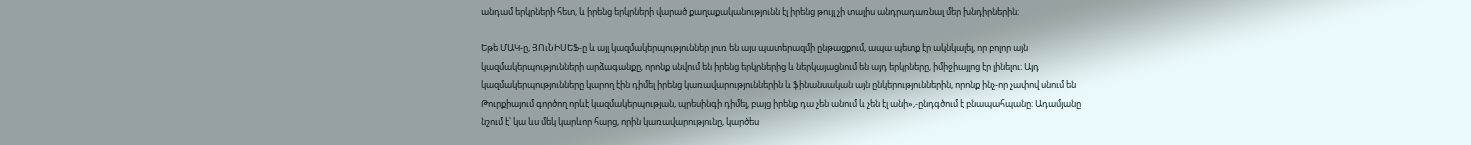անդամ երկրների հետ, և իրենց երկրների վարած քաղաքականությունն էլ իրենց թույլ չի տալիս անդրադառնալ մեր խնդիրներին։

Եթե ՄԱԿ-ը, ՅՈւՆԻՍԵՖ-ը և այլ կազմակերպություններ լուռ են այս պատերազմի ընթացքում, ապա պետք էր ակնկալել, որ բոլոր այն կազմակերպությունների արձագանքը, որոնք սնվում են իրենց երկրներից և ներկայացնում են այդ երկրները, իմիջիայլոց էր լինելու։ Այդ կազմակերպությունները կարող էին դիմել իրենց կառավարություններին և ֆինանսական այն ընկերություններին, որոնք ինչ-որ չափով սնում են Թուրքիայում գործող որևէ կազմակերպության, պրեսինգի դիմել, բայց իրենք դա չեն անում և չեն էլ անի»,-ընդգծում է բնապահպանը։ Ադամյանը նշում է՝ կա ևս մեկ կարևոր հարց, որին կառավարությունը, կարծես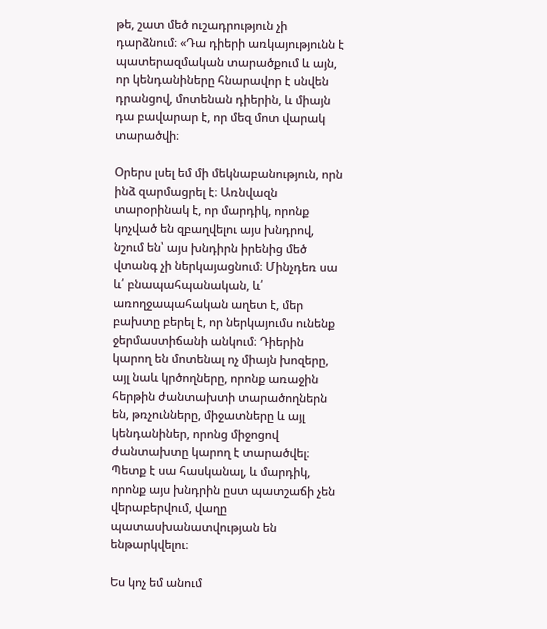թե, շատ մեծ ուշադրություն չի դարձնում։ «Դա դիերի առկայությունն է պատերազմական տարածքում և այն, որ կենդանիները հնարավոր է սնվեն դրանցով, մոտենան դիերին, և միայն դա բավարար է, որ մեզ մոտ վարակ տարածվի։

Օրերս լսել եմ մի մեկնաբանություն, որն ինձ զարմացրել է։ Առնվազն տարօրինակ է, որ մարդիկ, որոնք կոչված են զբաղվելու այս խնդրով, նշում են՝ այս խնդիրն իրենից մեծ վտանգ չի ներկայացնում։ Մինչդեռ սա և՛ բնապահպանական, և՛ առողջապահական աղետ է, մեր բախտը բերել է, որ ներկայումս ունենք ջերմաստիճանի անկում։ Դիերին կարող են մոտենալ ոչ միայն խոզերը, այլ նաև կրծողները, որոնք առաջին հերթին ժանտախտի տարածողներն են, թռչունները, միջատները և այլ կենդանիներ, որոնց միջոցով ժանտախտը կարող է տարածվել։ Պետք է սա հասկանալ, և մարդիկ, որոնք այս խնդրին ըստ պատշաճի չեն վերաբերվում, վաղը պատասխանատվության են ենթարկվելու։

Ես կոչ եմ անում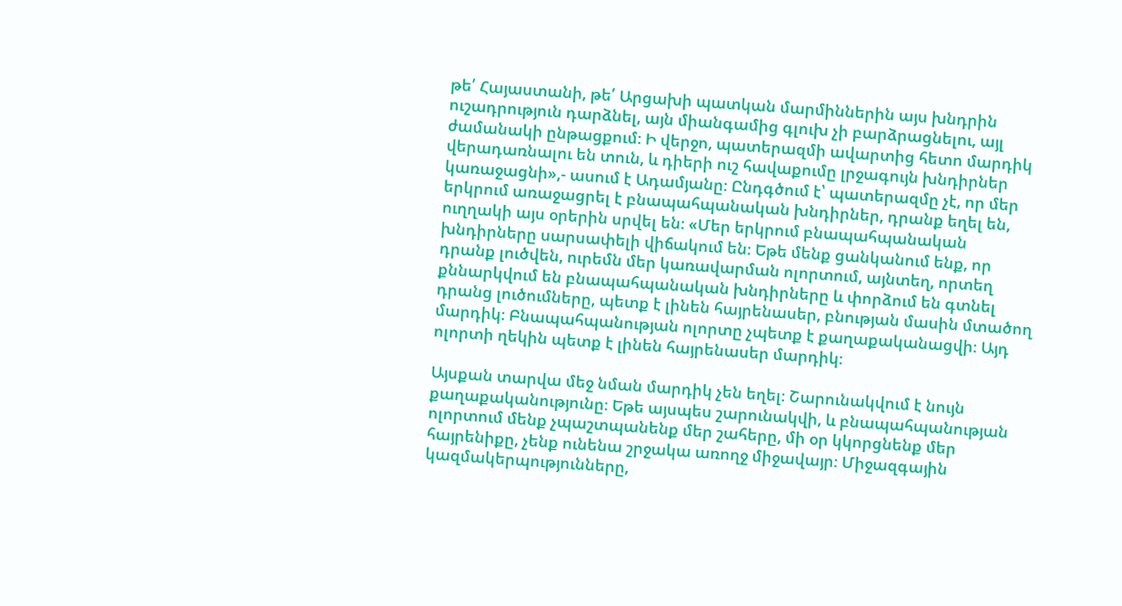թե՛ Հայաստանի, թե՛ Արցախի պատկան մարմիններին այս խնդրին ուշադրություն դարձնել, այն միանգամից գլուխ չի բարձրացնելու, այլ ժամանակի ընթացքում։ Ի վերջո, պատերազմի ավարտից հետո մարդիկ վերադառնալու են տուն, և դիերի ուշ հավաքումը լրջագույն խնդիրներ կառաջացնի»,- ասում է Ադամյանը։ Ընդգծում է՝ պատերազմը չէ, որ մեր երկրում առաջացրել է բնապահպանական խնդիրներ, դրանք եղել են, ուղղակի այս օրերին սրվել են։ «Մեր երկրում բնապահպանական խնդիրները սարսափելի վիճակում են։ Եթե մենք ցանկանում ենք, որ դրանք լուծվեն, ուրեմն մեր կառավարման ոլորտում, այնտեղ, որտեղ քննարկվում են բնապահպանական խնդիրները և փորձում են գտնել դրանց լուծումները, պետք է լինեն հայրենասեր, բնության մասին մտածող մարդիկ։ Բնապահպանության ոլորտը չպետք է քաղաքականացվի։ Այդ ոլորտի ղեկին պետք է լինեն հայրենասեր մարդիկ։

Այսքան տարվա մեջ նման մարդիկ չեն եղել։ Շարունակվում է նույն քաղաքականությունը։ Եթե այսպես շարունակվի, և բնապահպանության ոլորտում մենք չպաշտպանենք մեր շահերը, մի օր կկորցնենք մեր հայրենիքը, չենք ունենա շրջակա առողջ միջավայր։ Միջազգային կազմակերպությունները,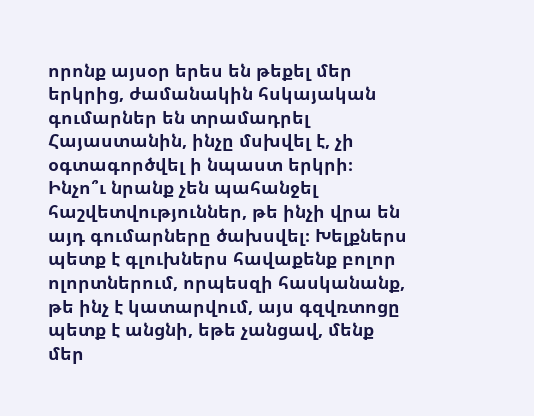որոնք այսօր երես են թեքել մեր երկրից, ժամանակին հսկայական գումարներ են տրամադրել Հայաստանին, ինչը մսխվել է, չի օգտագործվել ի նպաստ երկրի։ Ինչո՞ւ նրանք չեն պահանջել հաշվետվություններ, թե ինչի վրա են այդ գումարները ծախսվել։ Խելքներս պետք է գլուխներս հավաքենք բոլոր ոլորտներում, որպեսզի հասկանանք, թե ինչ է կատարվում, այս գզվռտոցը պետք է անցնի, եթե չանցավ, մենք մեր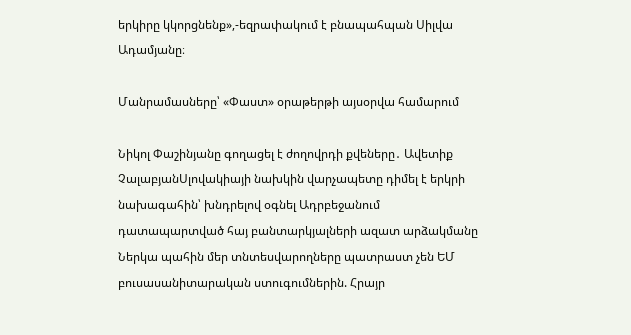երկիրը կկորցնենք»,-եզրափակում է բնապահպան Սիլվա Ադամյանը։

Մանրամասները՝ «Փաստ» օրաթերթի այսօրվա համարում

Նիկոլ Փաշինյանը գողացել է ժողովրդի քվեները․ Ավետիք ՉալաբյանՍլովակիայի նախկին վարչապետը դիմել է երկրի նախագահին՝ խնդրելով օգնել Ադրբեջանում դատապարտված հայ բանտարկյալների ազատ արձակմանը Ներկա պահին մեր տնտեսվարողները պատրաստ չեն ԵՄ բուսասանիտարական ստուգումներին. Հրայր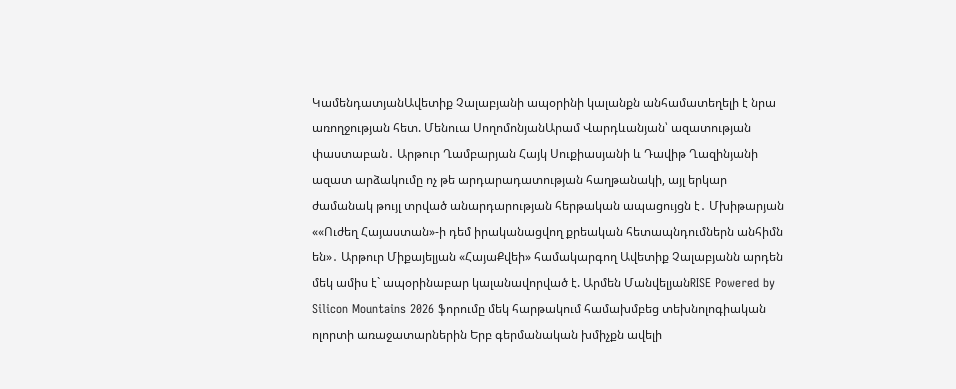ԿամենդատյանԱվետիք Չալաբյանի ապօրինի կալանքն անհամատեղելի է նրա առողջության հետ. Մենուա ՍողոմոնյանԱրամ Վարդևանյան՝ ազատության փաստաբան․ Արթուր Ղամբարյան Հայկ Սուքիասյանի և Դավիթ Ղազինյանի ազատ արձակումը ոչ թե արդարադատության հաղթանակի, այլ երկար ժամանակ թույլ տրված անարդարության հերթական ապացույցն է․ Մխիթարյան ««Ուժեղ Հայաստան»-ի դեմ իրականացվող քրեական հետապնդումներն անհիմն են»․ Արթուր Միքայելյան «ՀայաՔվեի» համակարգող Ավետիք Չալաբյանն արդեն մեկ ամիս է` ապօրինաբար կալանավորված է. Արմեն ՄանվելյանRISE Powered by Silicon Mountains 2026 ֆորումը մեկ հարթակում համախմբեց տեխնոլոգիական ոլորտի առաջատարներին Երբ գերմանական խմիչքն ավելի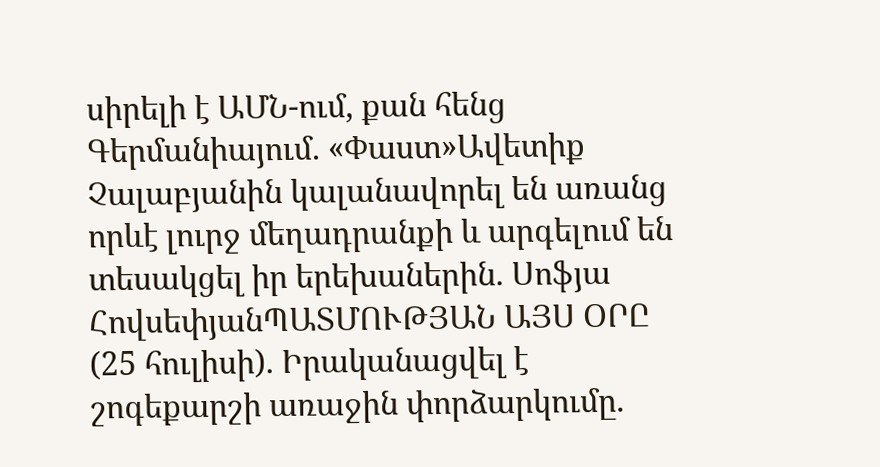սիրելի է ԱՄՆ-ում, քան հենց Գերմանիայում. «Փաստ»Ավետիք Չալաբյանին կալանավորել են առանց որևէ լուրջ մեղադրանքի և արգելում են տեսակցել իր երեխաներին. Սոֆյա ՀովսեփյանՊԱՏՄՈՒԹՅԱՆ ԱՅՍ ՕՐԸ (25 հուլիսի). Իրականացվել է շոգեքարշի առաջին փորձարկումը.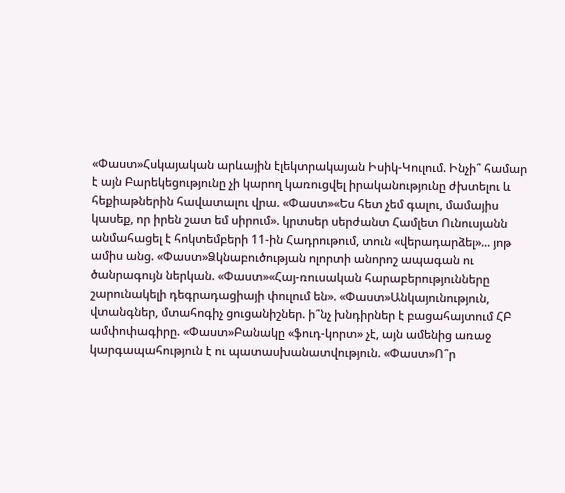«Փաստ»Հսկայական արևային էլեկտրակայան Իսիկ-Կուլում. Ինչի՞ համար է այն Բարեկեցությունը չի կարող կառուցվել իրականությունը ժխտելու և հեքիաթներին հավատալու վրա. «Փաստ»«Ես հետ չեմ գալու, մամայիս կասեք, որ իրեն շատ եմ սիրում». կրտսեր սերժանտ Համլետ Ունուսյանն անմահացել է հոկտեմբերի 11-ին Հադրութում, տուն «վերադարձել»... յոթ ամիս անց. «Փաստ»Ձկնաբուծության ոլորտի անորոշ ապագան ու ծանրագույն ներկան. «Փաստ»«Հայ-ռուսական հարաբերությունները շարունակելի դեգրադացիայի փուլում են». «Փաստ»Անկայունություն, վտանգներ, մտահոգիչ ցուցանիշներ. ի՞նչ խնդիրներ է բացահայտում ՀԲ ամփոփագիրը. «Փաստ»Բանակը «ֆուդ-կորտ» չէ, այն ամենից առաջ կարգապահություն է ու պատասխանատվություն. «Փաստ»Ո՞ր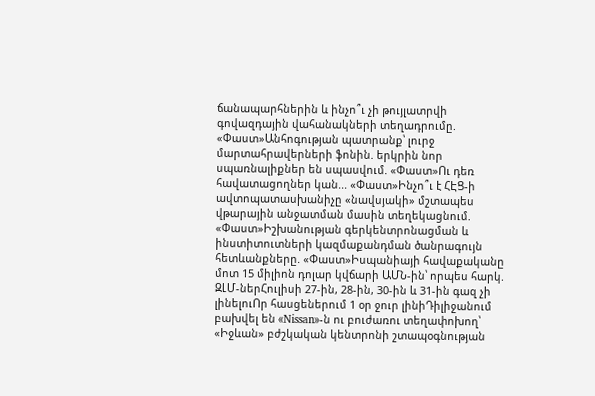ճանապարհներին և ինչո՞ւ չի թույլատրվի գովազդային վահանակների տեղադրումը. «Փաստ»Անհոգության պատրանք՝ լուրջ մարտահրավերների ֆոնին. երկրին նոր սպառնալիքներ են սպասվում. «Փաստ»Ու դեռ հավատացողներ կան... «Փաստ»Ինչո՞ւ է ՀԷՑ-ի ավտոպատասխանիչը «նավսյակի» մշտապես վթարային անջատման մասին տեղեկացնում. «Փաստ»Իշխանության գերկենտրոնացման և ինստիտուտների կազմաքանդման ծանրագույն հետևանքները. «Փաստ»Իսպանիայի հավաքականը մոտ 15 միլիոն դոլար կվճարի ԱՄՆ-ին՝ որպես հարկ. ԶԼՄ-ներՀուլիսի 27-ին, 28-ին, 30-ին և 31-ին գազ չի լինելուՈր հասցեներում 1 օր ջուր լինիԴիլիջանում բախվել են «Nissan»-ն ու բուժառու տեղափոխող՝ «Իջևան» բժշկական կենտրոնի շտապօգնության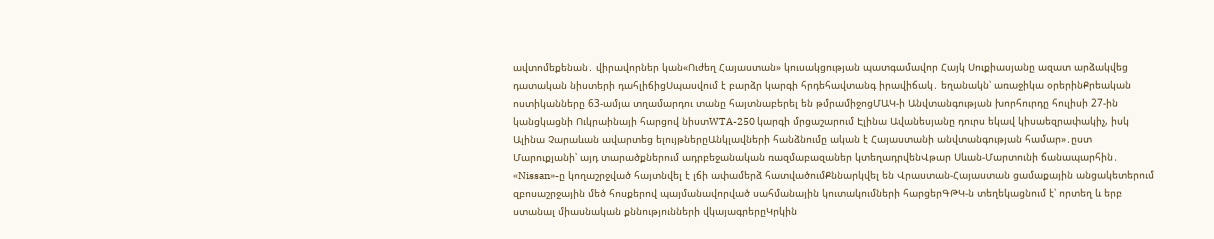ավտոմեքենան․ վիրավորներ կան«Ուժեղ Հայաստան» կուսակցության պատգամավոր Հայկ Սուքիասյանը ազատ արձակվեց դատական նիստերի դահլիճիցՍպասվում է բարձր կարգի հրդեհավտանգ իրավիճակ․ եղանակն՝ առաջիկա օրերինՔրեական ոստիկանները 63-ամյա տղամարդու տանը հայտնաբերել են թմրամիջոցՄԱԿ-ի Անվտանգության խորհուրդը հուլիսի 27-ին կանցկացնի Ուկրաինայի հարցով նիստWTA-250 կարգի մրցաշարում Էլինա Ավանեսյանը դուրս եկավ կիսաեզրափակիչ, իսկ Ալինա Չարաևան ավարտեց ելույթներըԱնկլավների հանձնումը ական է Հայաստանի անվտանգության համար»․ըստ Մարուքյանի՝ այդ տարածքներում ադրբեջանական ռազմաբազաներ կտեղադրվենՎթար Սևան-Մարտունի ճանապարհին․ «Nissan»-ը կողաշրջված հայտնվել է լճի ափամերձ հատվածումՔննարկվել են Վրաստան-Հայաստան ցամաքային անցակետերում զբոսաշրջային մեծ հոսքերով պայմանավորված սահմանային կուտակումների հարցերԳԹԿ-ն տեղեկացնում է՝ որտեղ և երբ ստանալ միասնական քննությունների վկայագրերըԿրկին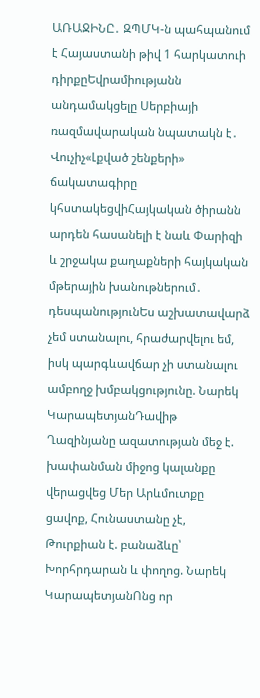ԱՌԱՋԻՆԸ․ ԶՊՄԿ-ն պահպանում է Հայաստանի թիվ 1 հարկատուի դիրքըԵվրամիությանն անդամակցելը Սերբիայի ռազմավարական նպատակն է․ Վուչիչ«Լքված շենքերի» ճակատագիրը կհստակեցվիՀայկական ծիրանն արդեն հասանելի է նաև Փարիզի և շրջակա քաղաքների հայկական մթերային խանութներում․ դեսպանությունԵս աշխատավարձ չեմ ստանալու, հրաժարվելու եմ, իսկ պարգևավճար չի ստանալու ամբողջ խմբակցությունը. Նարեկ ԿարապետյանԴավիթ Ղազինյանը ազատության մեջ է. խափանման միջոց կալանքը վերացվեց Մեր Արևմուտքը ցավոք, Հունաստանը չէ, Թուրքիան է. բանաձևը՝ Խորհրդարան և փողոց. Նարեկ ԿարապետյանՈնց որ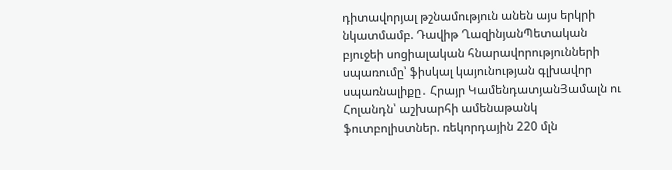դիտավորյալ թշնամություն անեն այս երկրի նկատմամբ. Դավիթ ՂազինյանՊետական բյուջեի սոցիալական հնարավորությունների սպառումը՝ ֆիսկալ կայունության գլխավոր սպառնալիքը․ Հրայր ԿամենդատյանՅամալն ու Հոլանդն՝ աշխարհի ամենաթանկ ֆուտբոլիստներ. ռեկորդային 220 մլն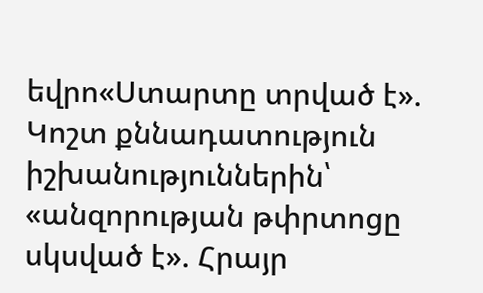եվրո«Ստարտը տրված է». Կոշտ քննադատություն իշխանություններին՝ «անզորության թփրտոցը սկսված է». Հրայր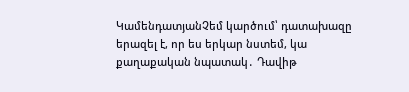ԿամենդատյանՉեմ կարծում՝ դատախազը երազել է, որ ես երկար նստեմ, կա քաղաքական նպատակ․ Դավիթ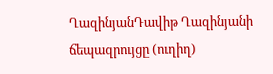ՂազինյանԴավիթ Ղազինյանի ճեպազրույցը (ուղիղ)